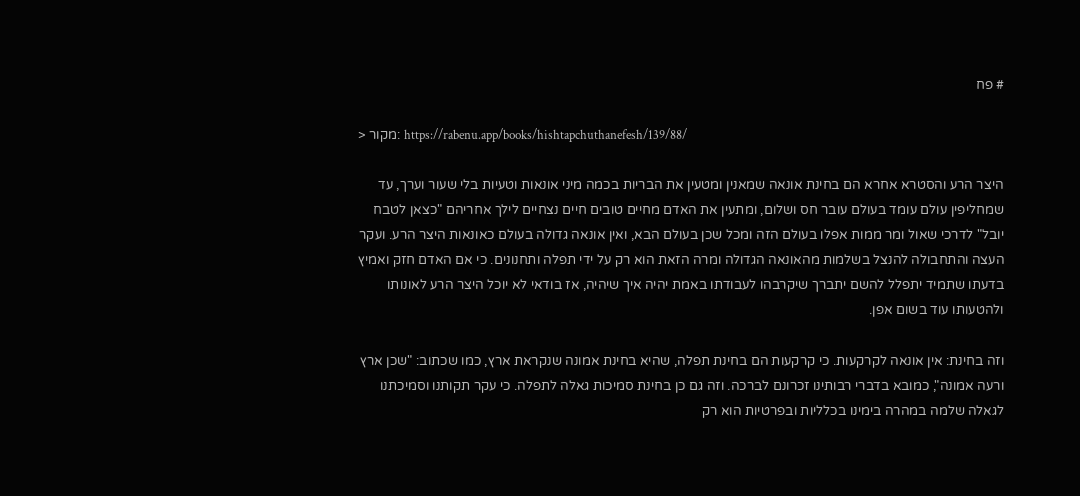# פח

> מקור: https://rabenu.app/books/hishtapchuthanefesh/139/88/

היצר הרע והסטרא אחרא הם בחינת אונאה שמאנין ומטעין את הבריות בכמה מיני אונאות וטעיות בלי שעור וערך, עד שמחליפין עולם עומד בעולם עובר חס ושלום, ומתעין את האדם מחיים טובים חיים נצחיים לילך אחריהם "כצאן לטבח יובל" לדרכי שאול ומר ממות אפלו בעולם הזה ומכל שכן בעולם הבא, ואין אונאה גדולה בעולם כאונאות היצר הרע. ועקר העצה והתחבולה להנצל בשלמות מהאונאה הגדולה ומרה הזאת הוא רק על ידי תפלה ותחנונים. כי אם האדם חזק ואמיץ בדעתו שתמיד יתפלל להשם יתברך שיקרבהו לעבודתו באמת יהיה איך שיהיה, אז בודאי לא יוכל היצר הרע לאונותו ולהטעותו עוד בשום אפן.

וזה בחינת: אין אונאה לקרקעות. כי קרקעות הם בחינת תפלה, שהיא בחינת אמונה שנקראת ארץ, כמו שכתוב: "שכן ארץ ורעה אמונה", כמובא בדברי רבותינו זכרונם לברכה. וזה גם כן בחינת סמיכות גאלה לתפלה. כי עקר תקותנו וסמיכתנו לגאלה שלמה במהרה בימינו בכלליות ובפרטיות הוא רק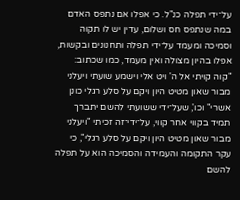על־ידי תפלה כנ"ל. כי אפלו אם נתפס האדם במה שנתפס חס ושלום, עדין יש לו תקוה וסמיכה ומעמד על־ידי תפלה ותחנונים ובקשות, אפלו בהיון מצולה ואין מעמד, כמו שכתוב: "קוה קויתי אל ה' ויט אלי וישמע שועתי ויעלני מבור שאון מטיט היון ויקם על סלע רגלי כונן אשרי" וכו', שעל־ידי ששועתי להשם יתברך תמיד בקווי אחר קווי, על־ידי־זה זכיתי "ויעלני מבור שאון מטיט היון ויקם על סלע רגלי", כי עקר התקומה והעמידה והסמיכה הוא על תפלה להשם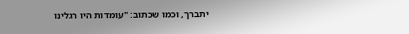יתברך, וכמו שכתוב: "עומדות היו רגלינו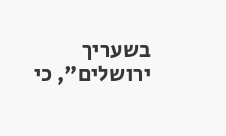בשעריך ירושלים", כי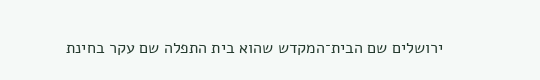ירושלים שם הבית־המקדש שהוא בית התפלה שם עקר בחינת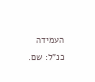העמידה כנ"ל: שם.